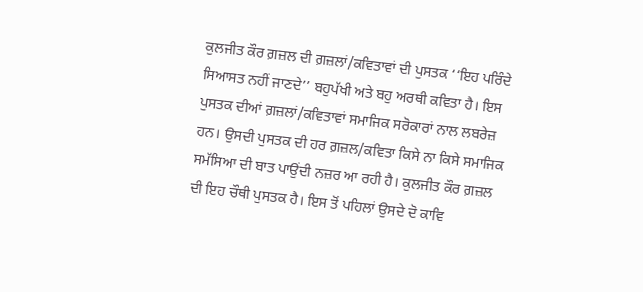ਕੁਲਜੀਤ ਕੌਰ ਗ਼ਜ਼ਲ ਦੀ ਗ਼ਜ਼ਲਾਂ/ਕਵਿਤਾਵਾਂ ਦੀ ਪੁਸਤਕ ‘‘ਇਹ ਪਰਿੰਦੇ ਸਿਆਸਤ ਨਹੀਂ ਜਾਣਦੇ’’ ਬਹੁਪੱਖੀ ਅਤੇ ਬਹੁ ਅਰਥੀ ਕਵਿਤਾ ਹੈ। ਇਸ ਪੁਸਤਕ ਦੀਆਂ ਗ਼ਜ਼ਲਾਂ/ਕਵਿਤਾਵਾਂ ਸਮਾਜਿਕ ਸਰੋਕਾਰਾਂ ਨਾਲ ਲਬਰੇਜ਼ ਹਨ। ਉਸਦੀ ਪੁਸਤਕ ਦੀ ਹਰ ਗ਼ਜ਼ਲ/ਕਵਿਤਾ ਕਿਸੇ ਨਾ ਕਿਸੇ ਸਮਾਜਿਕ ਸਮੱਸਿਆ ਦੀ ਬਾਤ ਪਾਉਂਦੀ ਨਜ਼ਰ ਆ ਰਹੀ ਹੈ। ਕੁਲਜੀਤ ਕੌਰ ਗ਼ਜ਼ਲ ਦੀ ਇਹ ਚੌਥੀ ਪੁਸਤਕ ਹੈ। ਇਸ ਤੋਂ ਪਹਿਲਾਂ ਉਸਦੇ ਦੋ ਕਾਵਿ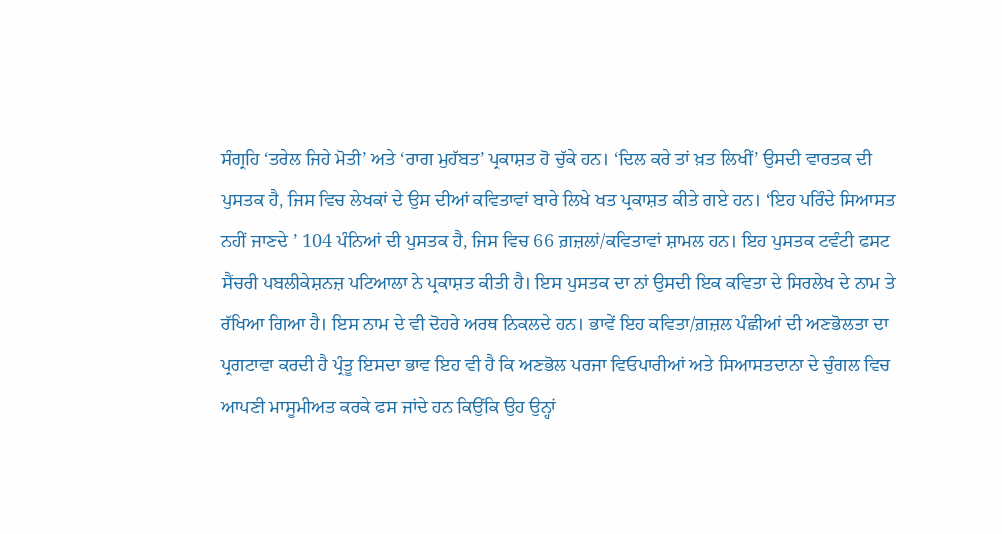ਸੰਗ੍ਰਹਿ ‘ਤਰੇਲ ਜਿਹੇ ਮੋਤੀ’ ਅਤੇ ‘ਰਾਗ ਮੁਹੱਬਤ’ ਪ੍ਰਕਾਸ਼ਤ ਹੋ ਚੁੱਕੇ ਹਨ। ‘ਦਿਲ ਕਰੇ ਤਾਂ ਖ਼ਤ ਲਿਖੀਂ’ ਉਸਦੀ ਵਾਰਤਕ ਦੀ ਪੁਸਤਕ ਹੈ, ਜਿਸ ਵਿਚ ਲੇਖਕਾਂ ਦੇ ਉਸ ਦੀਆਂ ਕਵਿਤਾਵਾਂ ਬਾਰੇ ਲਿਖੇ ਖਤ ਪ੍ਰਕਾਸ਼ਤ ਕੀਤੇ ਗਏ ਹਨ। ‘ਇਹ ਪਰਿੰਦੇ ਸਿਆਸਤ ਨਹੀਂ ਜਾਣਦੇ ’ 104 ਪੰਨਿਆਂ ਦੀ ਪੁਸਤਕ ਹੈ, ਜਿਸ ਵਿਚ 66 ਗ਼ਜ਼ਲਾਂ/ਕਵਿਤਾਵਾਂ ਸ਼ਾਮਲ ਹਨ। ਇਹ ਪੁਸਤਕ ਟਵੰਟੀ ਫਸਟ ਸੈਂਚਰੀ ਪਬਲੀਕੇਸ਼ਨਜ਼ ਪਟਿਆਲਾ ਨੇ ਪ੍ਰਕਾਸ਼ਤ ਕੀਤੀ ਹੈ। ਇਸ ਪੁਸਤਕ ਦਾ ਨਾਂ ਉਸਦੀ ਇਕ ਕਵਿਤਾ ਦੇ ਸਿਰਲੇਖ ਦੇ ਨਾਮ ਤੇ ਰੱਖਿਆ ਗਿਆ ਹੈ। ਇਸ ਨਾਮ ਦੇ ਵੀ ਦੋਹਰੇ ਅਰਥ ਨਿਕਲਦੇ ਹਨ। ਭਾਵੇਂ ਇਹ ਕਵਿਤਾ/ਗ਼ਜ਼ਲ ਪੰਛੀਆਂ ਦੀ ਅਣਭੋਲਤਾ ਦਾ ਪ੍ਰਗਟਾਵਾ ਕਰਦੀ ਹੈ ਪ੍ਰੰਤੂ ਇਸਦਾ ਭਾਵ ਇਹ ਵੀ ਹੈ ਕਿ ਅਣਭੋਲ ਪਰਜਾ ਵਿਓਪਾਰੀਆਂ ਅਤੇ ਸਿਆਸਤਦਾਨਾ ਦੇ ਚੁੰਗਲ ਵਿਚ ਆਪਣੀ ਮਾਸੂਮੀਅਤ ਕਰਕੇ ਫਸ ਜਾਂਦੇ ਹਨ ਕਿਉਂਕਿ ਉਹ ਉਨ੍ਹਾਂ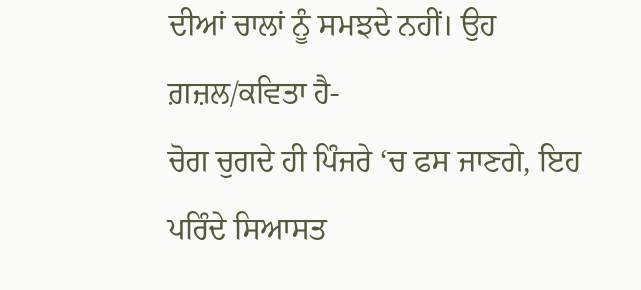ਦੀਆਂ ਚਾਲਾਂ ਨੂੰ ਸਮਝਦੇ ਨਹੀਂ। ਉਹ ਗ਼ਜ਼ਲ/ਕਵਿਤਾ ਹੈ-
ਚੋਗ ਚੁਗਦੇ ਹੀ ਪਿੰਜਰੇ ‘ਚ ਫਸ ਜਾਣਗੇ, ਇਹ ਪਰਿੰਦੇ ਸਿਆਸਤ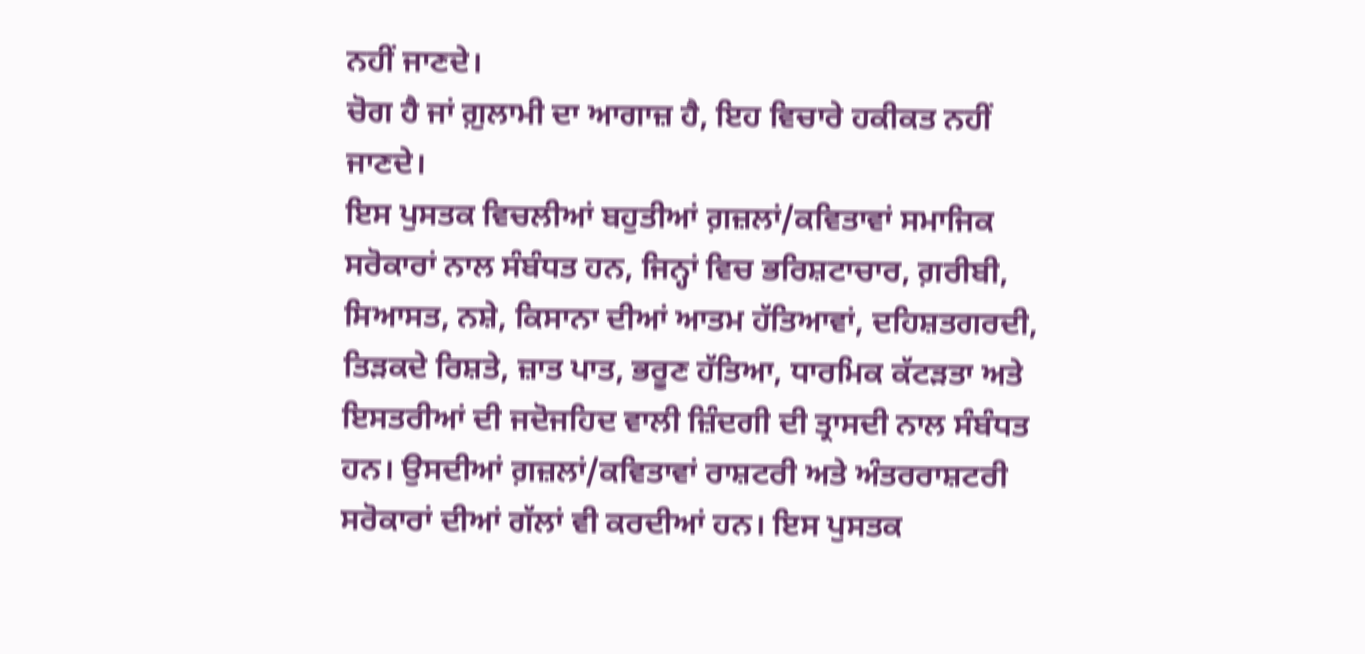ਨਹੀਂ ਜਾਣਦੇ।
ਚੋਗ ਹੈ ਜਾਂ ਗ਼ੁਲਾਮੀ ਦਾ ਆਗਾਜ਼ ਹੈ, ਇਹ ਵਿਚਾਰੇ ਹਕੀਕਤ ਨਹੀਂ ਜਾਣਦੇ।
ਇਸ ਪੁਸਤਕ ਵਿਚਲੀਆਂ ਬਹੁਤੀਆਂ ਗ਼ਜ਼ਲਾਂ/ਕਵਿਤਾਵਾਂ ਸਮਾਜਿਕ ਸਰੋਕਾਰਾਂ ਨਾਲ ਸੰਬੰਧਤ ਹਨ, ਜਿਨ੍ਹਾਂ ਵਿਚ ਭਰਿਸ਼ਟਾਚਾਰ, ਗ਼ਰੀਬੀ, ਸਿਆਸਤ, ਨਸ਼ੇ, ਕਿਸਾਨਾ ਦੀਆਂ ਆਤਮ ਹੱਤਿਆਵਾਂ, ਦਹਿਸ਼ਤਗਰਦੀ, ਤਿੜਕਦੇ ਰਿਸ਼ਤੇ, ਜ਼ਾਤ ਪਾਤ, ਭਰੂਣ ਹੱਤਿਆ, ਧਾਰਮਿਕ ਕੱਟੜਤਾ ਅਤੇ ਇਸਤਰੀਆਂ ਦੀ ਜਦੋਜਹਿਦ ਵਾਲੀ ਜ਼ਿੰਦਗੀ ਦੀ ਤ੍ਰਾਸਦੀ ਨਾਲ ਸੰਬੰਧਤ ਹਨ। ਉਸਦੀਆਂ ਗ਼ਜ਼ਲਾਂ/ਕਵਿਤਾਵਾਂ ਰਾਸ਼ਟਰੀ ਅਤੇ ਅੰਤਰਰਾਸ਼ਟਰੀ ਸਰੋਕਾਰਾਂ ਦੀਆਂ ਗੱਲਾਂ ਵੀ ਕਰਦੀਆਂ ਹਨ। ਇਸ ਪੁਸਤਕ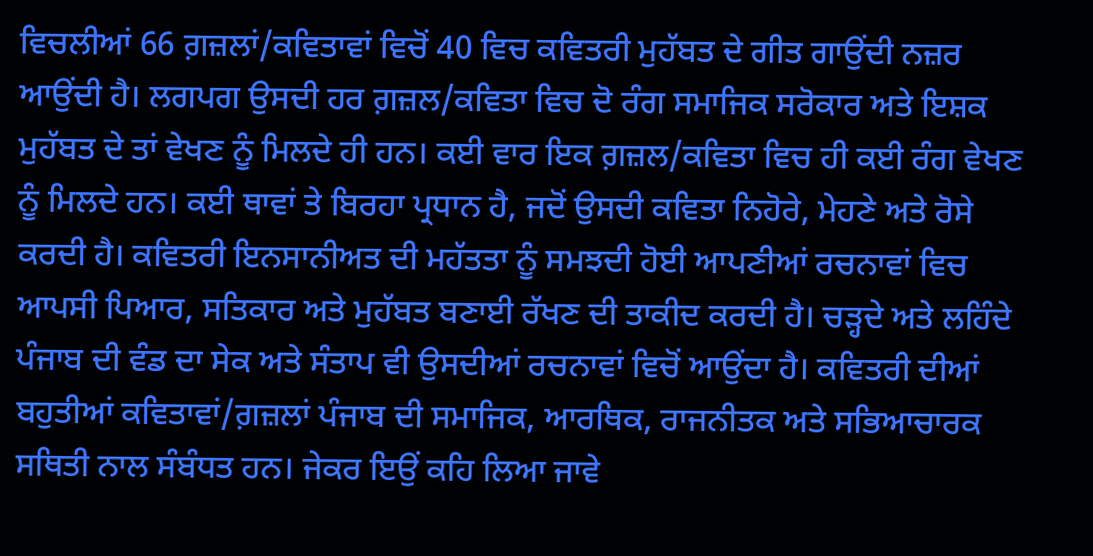ਵਿਚਲੀਆਂ 66 ਗ਼ਜ਼ਲਾਂ/ਕਵਿਤਾਵਾਂ ਵਿਚੋਂ 40 ਵਿਚ ਕਵਿਤਰੀ ਮੁਹੱਬਤ ਦੇ ਗੀਤ ਗਾਉਂਦੀ ਨਜ਼ਰ ਆਉਂਦੀ ਹੈ। ਲਗਪਗ ਉਸਦੀ ਹਰ ਗ਼ਜ਼ਲ/ਕਵਿਤਾ ਵਿਚ ਦੋ ਰੰਗ ਸਮਾਜਿਕ ਸਰੋਕਾਰ ਅਤੇ ਇਸ਼ਕ ਮੁਹੱਬਤ ਦੇ ਤਾਂ ਵੇਖਣ ਨੂੰ ਮਿਲਦੇ ਹੀ ਹਨ। ਕਈ ਵਾਰ ਇਕ ਗ਼ਜ਼ਲ/ਕਵਿਤਾ ਵਿਚ ਹੀ ਕਈ ਰੰਗ ਵੇਖਣ ਨੂੰ ਮਿਲਦੇ ਹਨ। ਕਈ ਥਾਵਾਂ ਤੇ ਬਿਰਹਾ ਪ੍ਰਧਾਨ ਹੈ, ਜਦੋਂ ਉਸਦੀ ਕਵਿਤਾ ਨਿਹੋਰੇ, ਮੇਹਣੇ ਅਤੇ ਰੋਸੇ ਕਰਦੀ ਹੈ। ਕਵਿਤਰੀ ਇਨਸਾਨੀਅਤ ਦੀ ਮਹੱਤਤਾ ਨੂੰ ਸਮਝਦੀ ਹੋਈ ਆਪਣੀਆਂ ਰਚਨਾਵਾਂ ਵਿਚ ਆਪਸੀ ਪਿਆਰ, ਸਤਿਕਾਰ ਅਤੇ ਮੁਹੱਬਤ ਬਣਾਈ ਰੱਖਣ ਦੀ ਤਾਕੀਦ ਕਰਦੀ ਹੈ। ਚੜ੍ਹਦੇ ਅਤੇ ਲਹਿੰਦੇ ਪੰਜਾਬ ਦੀ ਵੰਡ ਦਾ ਸੇਕ ਅਤੇ ਸੰਤਾਪ ਵੀ ਉਸਦੀਆਂ ਰਚਨਾਵਾਂ ਵਿਚੋਂ ਆਉਂਦਾ ਹੈ। ਕਵਿਤਰੀ ਦੀਆਂ ਬਹੁਤੀਆਂ ਕਵਿਤਾਵਾਂ/ਗ਼ਜ਼ਲਾਂ ਪੰਜਾਬ ਦੀ ਸਮਾਜਿਕ, ਆਰਥਿਕ, ਰਾਜਨੀਤਕ ਅਤੇ ਸਭਿਆਚਾਰਕ ਸਥਿਤੀ ਨਾਲ ਸੰਬੰਧਤ ਹਨ। ਜੇਕਰ ਇਉਂ ਕਹਿ ਲਿਆ ਜਾਵੇ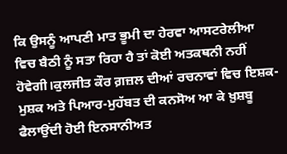ਕਿ ਉਸਨੂੰ ਆਪਣੀ ਮਾਤ ਭੂਮੀ ਦਾ ਹੇਰਵਾ ਆਸਟਰੇਲੀਆ ਵਿਚ ਬੈਠੀ ਨੂੰ ਸਤਾ ਰਿਹਾ ਹੈ ਤਾਂ ਕੋਈ ਅਤਕਥਨੀ ਨਹੀਂ ਹੋਵੇਗੀ।ਕੁਲਜੀਤ ਕੌਰ ਗ਼ਜ਼ਲ ਦੀਆਂ ਰਚਨਾਵਾਂ ਵਿਚ ਇਸ਼ਕ-ਮੁਸ਼ਕ ਅਤੇ ਪਿਆਰ-ਮੁਹੱਬਤ ਦੀ ਕਨਸੋਅ ਆ ਕੇ ਖ਼ੁਸ਼ਬੂ ਫੈਲਾਉਂਦੀ ਹੋਈ ਇਨਸਾਨੀਅਤ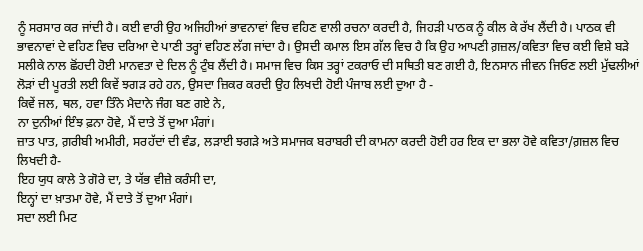ਨੂੰ ਸਰਸਾਰ ਕਰ ਜਾਂਦੀ ਹੈ। ਕਈ ਵਾਰੀ ਉਹ ਅਜਿਹੀਆਂ ਭਾਵਨਾਵਾਂ ਵਿਚ ਵਹਿਣ ਵਾਲੀ ਰਚਨਾ ਕਰਦੀ ਹੈ, ਜਿਹੜੀ ਪਾਠਕ ਨੂੰ ਕੀਲ ਕੇ ਰੱਖ ਲੈਂਦੀ ਹੈ। ਪਾਠਕ ਵੀ ਭਾਵਨਾਵਾਂ ਦੇ ਵਹਿਣ ਵਿਚ ਦਰਿਆ ਦੇ ਪਾਣੀ ਤਰ੍ਹਾਂ ਵਹਿਣ ਲੱਗ ਜਾਂਦਾ ਹੈ। ਉਸਦੀ ਕਮਾਲ ਇਸ ਗੱਲ ਵਿਚ ਹੈ ਕਿ ਉਹ ਆਪਣੀ ਗ਼ਜ਼ਲ/ਕਵਿਤਾ ਵਿਚ ਕਈ ਵਿਸ਼ੇ ਬੜੇ ਸਲੀਕੇ ਨਾਲ ਛੋਂਹਦੀ ਹੋਈ ਮਾਨਵਤਾ ਦੇ ਦਿਲ ਨੂੰ ਟੁੰਬ ਲੈਂਦੀ ਹੈ। ਸਮਾਜ ਵਿਚ ਕਿਸ ਤਰ੍ਹਾਂ ਟਕਰਾਓ ਦੀ ਸਥਿਤੀ ਬਣ ਗਈ ਹੈ, ਇਨਸਾਨ ਜੀਵਨ ਜਿਓਣ ਲਈ ਮੁੱਢਲੀਆਂ ਲੋੜਾਂ ਦੀ ਪੂਰਤੀ ਲਈ ਕਿਵੇਂ ਝਗੜ ਰਹੇ ਹਨ, ਉਸਦਾ ਜ਼ਿਕਰ ਕਰਦੀ ਉਹ ਲਿਖਦੀ ਹੋਈ ਪੰਜਾਬ ਲਈ ਦੁਆ ਹੈ -
ਕਿਵੇਂ ਜਲ, ਥਲ, ਹਵਾ ਤਿੰਨੇ ਮੈਦਾਨੇ ਜੰਗ ਬਣ ਗਏ ਨੇ,
ਨਾ ਦੁਨੀਆਂ ਇੰਝ ਫ਼ਨਾ ਹੋਵੇ, ਮੈਂ ਦਾਤੇ ਤੋਂ ਦੁਆ ਮੰਗਾਂ।
ਜ਼ਾਤ ਪਾਤ, ਗ਼ਰੀਬੀ ਅਮੀਰੀ, ਸਰਹੱਦਾਂ ਦੀ ਵੰਡ, ਲੜਾਈ ਝਗੜੇ ਅਤੇ ਸਮਾਜਕ ਬਰਾਬਰੀ ਦੀ ਕਾਮਨਾ ਕਰਦੀ ਹੋਈ ਹਰ ਇਕ ਦਾ ਭਲਾ ਹੋਵੇ ਕਵਿਤਾ/ਗ਼ਜ਼ਲ ਵਿਚ ਲਿਖਦੀ ਹੈ-
ਇਹ ਯੁਧ ਕਾਲੇ ਤੇ ਗੋਰੇ ਦਾ, ਤੇ ਯੱਭ ਵੀਜ਼ੇ ਕਰੰਸੀ ਦਾ,
ਇਨ੍ਹਾਂ ਦਾ ਖ਼ਾਤਮਾ ਹੋਵੇ, ਮੈਂ ਦਾਤੇ ਤੋਂ ਦੁਆ ਮੰਗਾਂ।
ਸਦਾ ਲਈ ਮਿਟ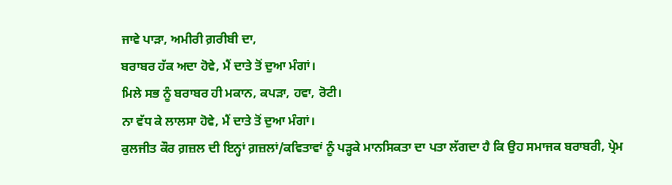ਜਾਵੇ ਪਾੜਾ, ਅਮੀਰੀ ਗ਼ਰੀਬੀ ਦਾ,
ਬਰਾਬਰ ਹੱਕ ਅਦਾ ਹੋਵੇ, ਮੈਂ ਦਾਤੇ ਤੋਂ ਦੁਆ ਮੰਗਾਂ।
ਮਿਲੇ ਸਭ ਨੂੰ ਬਰਾਬਰ ਹੀ ਮਕਾਨ, ਕਪੜਾ, ਹਵਾ, ਰੋਟੀ।
ਨਾ ਵੱਧ ਕੇ ਲਾਲਸਾ ਹੋਵੇ, ਮੈਂ ਦਾਤੇ ਤੋਂ ਦੁਆ ਮੰਗਾਂ।
ਕੁਲਜੀਤ ਕੌਰ ਗ਼ਜ਼ਲ ਦੀ ਇਨ੍ਹਾਂ ਗ਼ਜ਼ਲਾਂ/ਕਵਿਤਾਵਾਂ ਨੂੰ ਪੜ੍ਹਕੇ ਮਾਨਸਿਕਤਾ ਦਾ ਪਤਾ ਲੱਗਦਾ ਹੈ ਕਿ ਉਹ ਸਮਾਜਕ ਬਰਾਬਰੀ, ਪ੍ਰੇਮ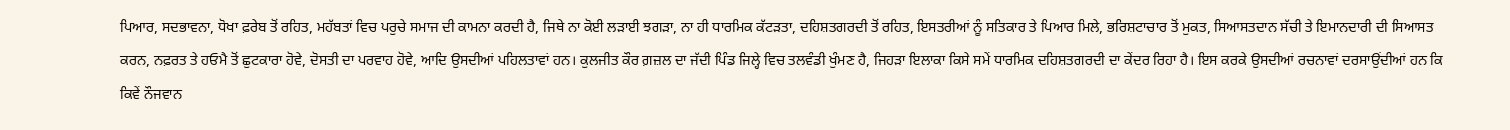ਪਿਆਰ, ਸਦਭਾਵਨਾ, ਧੋਖਾ ਫ਼ਰੇਬ ਤੋਂ ਰਹਿਤ, ਮਹੱਬਤਾਂ ਵਿਚ ਪਰੁਚੇ ਸਮਾਜ ਦੀ ਕਾਮਨਾ ਕਰਦੀ ਹੈ, ਜਿਥੇ ਨਾ ਕੋਈ ਲੜਾਈ ਝਗੜਾ, ਨਾ ਹੀ ਧਾਰਮਿਕ ਕੱਟੜਤਾ, ਦਹਿਸ਼ਤਗਰਦੀ ਤੋਂ ਰਹਿਤ, ਇਸਤਰੀਆਂ ਨੂੰ ਸਤਿਕਾਰ ਤੇ ਪਿਆਰ ਮਿਲੇ, ਭਰਿਸ਼ਟਾਚਾਰ ਤੋਂ ਮੁਕਤ, ਸਿਆਸਤਦਾਨ ਸੱਚੀ ਤੇ ਇਮਾਨਦਾਰੀ ਦੀ ਸਿਆਸਤ ਕਰਨ, ਨਫ਼ਰਤ ਤੇ ਹਓਮੈ ਤੋਂ ਛੁਟਕਾਰਾ ਹੋਵੇ, ਦੋਸਤੀ ਦਾ ਪਰਵਾਹ ਹੋਵੇ, ਆਦਿ ਉਸਦੀਆਂ ਪਹਿਲਤਾਵਾਂ ਹਨ। ਕੁਲਜੀਤ ਕੌਰ ਗ਼ਜ਼ਲ ਦਾ ਜੱਦੀ ਪਿੰਡ ਜਿਲ੍ਹੇ ਵਿਚ ਤਲਵੰਡੀ ਖੁੰਮਣ ਹੈ, ਜਿਹੜਾ ਇਲਾਕਾ ਕਿਸੇ ਸਮੇਂ ਧਾਰਮਿਕ ਦਹਿਸ਼ਤਗਰਦੀ ਦਾ ਕੇਂਦਰ ਰਿਹਾ ਹੈ। ਇਸ ਕਰਕੇ ਉਸਦੀਆਂ ਰਚਨਾਵਾਂ ਦਰਸਾਉਂਦੀਆਂ ਹਨ ਕਿ ਕਿਵੇਂ ਨੌਜਵਾਨ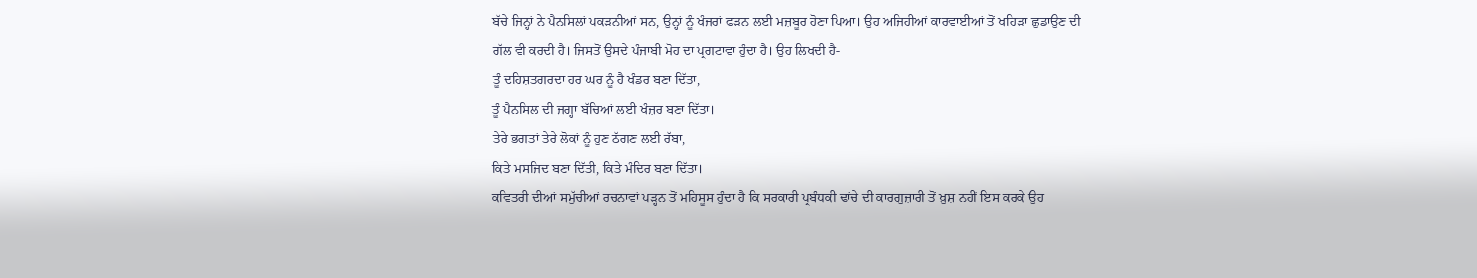ਬੱਚੇ ਜਿਨ੍ਹਾਂ ਨੇ ਪੈਨਸਿਲਾਂ ਪਕੜਨੀਆਂ ਸਨ, ਉਨ੍ਹਾਂ ਨੂੰ ਖੰਜਰਾਂ ਫੜਨ ਲਈ ਮਜ਼ਬੂਰ ਹੋਣਾ ਪਿਆ। ਉਹ ਅਜਿਹੀਆਂ ਕਾਰਵਾਈਆਂ ਤੋਂ ਖਹਿੜਾ ਛੁਡਾਉਣ ਦੀ ਗੱਲ ਵੀ ਕਰਦੀ ਹੈ। ਜਿਸਤੋਂ ਉਸਦੇ ਪੰਜਾਬੀ ਮੋਹ ਦਾ ਪ੍ਰਗਟਾਵਾ ਹੁੰਦਾ ਹੈ। ਉਹ ਲਿਖਦੀ ਹੈ-
ਤੂੰ ਦਹਿਸ਼ਤਗਰਦਾ ਹਰ ਘਰ ਨੂੰ ਹੈ ਖੰਡਰ ਬਣਾ ਦਿੱਤਾ,
ਤੂੰ ਪੈਨਸਿਲ ਦੀ ਜਗ੍ਹਾ ਬੱਚਿਆਂ ਲਈ ਖੰਜ਼ਰ ਬਣਾ ਦਿੱਤਾ।
ਤੇਰੇ ਭਗਤਾਂ ਤੇਰੇ ਲੋਕਾਂ ਨੂੰ ਹੁਣ ਠੱਗਣ ਲਈ ਰੱਬਾ,
ਕਿਤੇ ਮਸਜਿਦ ਬਣਾ ਦਿੱਤੀ, ਕਿਤੇ ਮੰਦਿਰ ਬਣਾ ਦਿੱਤਾ।
ਕਵਿਤਰੀ ਦੀਆਂ ਸਮੁੱਚੀਆਂ ਰਚਨਾਵਾਂ ਪੜ੍ਹਨ ਤੋਂ ਮਹਿਸੂਸ ਹੁੰਦਾ ਹੈ ਕਿ ਸਰਕਾਰੀ ਪ੍ਰਬੰਧਕੀ ਢਾਂਚੇ ਦੀ ਕਾਰਗੁਜ਼ਾਰੀ ਤੋਂ ਖ਼ੁਸ਼ ਨਹੀਂ ਇਸ ਕਰਕੇ ਉਹ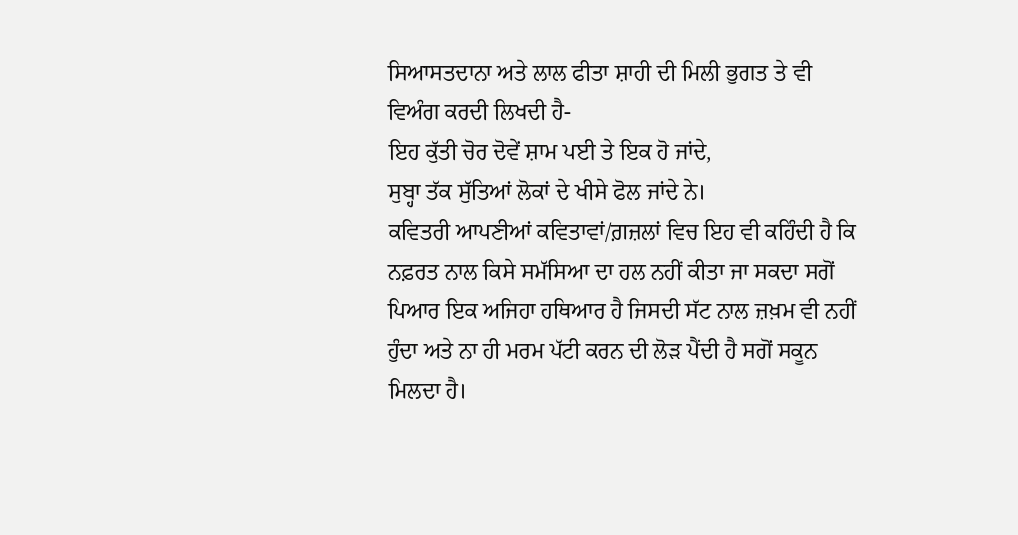ਸਿਆਸਤਦਾਨਾ ਅਤੇ ਲਾਲ ਫੀਤਾ ਸ਼ਾਹੀ ਦੀ ਮਿਲੀ ਭੁਗਤ ਤੇ ਵੀ ਵਿਅੰਗ ਕਰਦੀ ਲਿਖਦੀ ਹੈ-
ਇਹ ਕੁੱਤੀ ਚੋਰ ਦੋਵੇਂ ਸ਼ਾਮ ਪਈ ਤੇ ਇਕ ਹੋ ਜਾਂਦੇ,
ਸੁਬ੍ਹਾ ਤੱਕ ਸੁੱਤਿਆਂ ਲੋਕਾਂ ਦੇ ਖੀਸੇ ਫੋਲ ਜਾਂਦੇ ਨੇ।
ਕਵਿਤਰੀ ਆਪਣੀਆਂ ਕਵਿਤਾਵਾਂ/ਗ਼ਜ਼ਲਾਂ ਵਿਚ ਇਹ ਵੀ ਕਹਿੰਦੀ ਹੈ ਕਿ ਨਫ਼ਰਤ ਨਾਲ ਕਿਸੇ ਸਮੱਸਿਆ ਦਾ ਹਲ ਨਹੀਂ ਕੀਤਾ ਜਾ ਸਕਦਾ ਸਗੋਂ ਪਿਆਰ ਇਕ ਅਜਿਹਾ ਹਥਿਆਰ ਹੈ ਜਿਸਦੀ ਸੱਟ ਨਾਲ ਜ਼ਖ਼ਮ ਵੀ ਨਹੀਂ ਹੁੰਦਾ ਅਤੇ ਨਾ ਹੀ ਮਰਮ ਪੱਟੀ ਕਰਨ ਦੀ ਲੋੜ ਪੈਂਦੀ ਹੈ ਸਗੋਂ ਸਕੂਨ ਮਿਲਦਾ ਹੈ।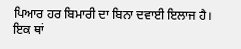ਪਿਆਰ ਹਰ ਬਿਮਾਰੀ ਦਾ ਬਿਨਾ ਦਵਾਈ ਇਲਾਜ ਹੈ। ਇਕ ਥਾਂ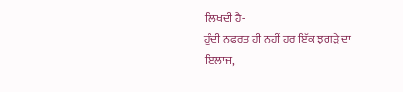ਲਿਖਦੀ ਹੈ-
ਹੁੰਦੀ ਨਫਰਤ ਹੀ ਨਹੀਂ ਹਰ ਇੱਕ ਝਗੜੇ ਦਾ ਇਲਾਜ,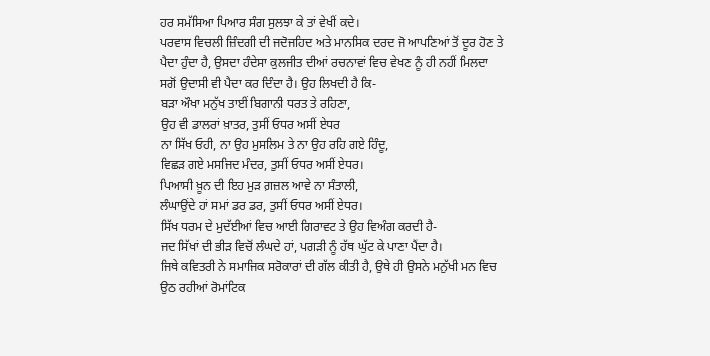ਹਰ ਸਮੱਸਿਆ ਪਿਆਰ ਸੰਗ ਸੁਲਝਾ ਕੇ ਤਾਂ ਵੇਖੀਂ ਕਦੇ।
ਪਰਵਾਸ ਵਿਚਲੀ ਜ਼ਿੰਦਗੀ ਦੀ ਜਦੋਜਹਿਦ ਅਤੇ ਮਾਨਸਿਕ ਦਰਦ ਜੋ ਆਪਣਿਆਂ ਤੋਂ ਦੂਰ ਹੋਣ ਤੇ ਪੈਦਾ ਹੁੰਦਾ ਹੈ, ਉਸਦਾ ਹੰਦੇਸਾ ਕੁਲਜੀਤ ਦੀਆਂ ਰਚਨਾਵਾਂ ਵਿਚ ਵੇਖਣ ਨੂੰ ਹੀ ਨਹੀਂ ਮਿਲਦਾ ਸਗੋਂ ਉਦਾਸੀ ਵੀ ਪੈਦਾ ਕਰ ਦਿੰਦਾ ਹੈ। ਉਹ ਲਿਖਦੀ ਹੈ ਕਿ-
ਬੜਾ ਔਖਾ ਮਨੁੱਖ ਤਾਈਂ ਬਿਗਾਨੀ ਧਰਤ ਤੇ ਰਹਿਣਾ,
ਉਹ ਵੀ ਡਾਲਰਾਂ ਖ਼ਾਤਰ, ਤੁਸੀਂ ਓਧਰ ਅਸੀਂ ਏਧਰ
ਨਾ ਸਿੱਖ ਓਹੀ, ਨਾ ਉਹ ਮੁਸਲਿਮ ਤੇ ਨਾ ਉਹ ਰਹਿ ਗਏ ਹਿੰਦੂ,
ਵਿਛੜ ਗਏ ਮਸਜਿਦ ਮੰਦਰ, ਤੁਸੀਂ ਓਧਰ ਅਸੀਂ ਏਧਰ।
ਪਿਆਸੀ ਖ਼ੂਨ ਦੀ ਇਹ ਮੁੜ ਗ਼ਜ਼ਲ ਆਵੇ ਨਾ ਸੰਤਾਲੀ,
ਲੰਘਾਉਂਦੇ ਹਾਂ ਸਮਾਂ ਡਰ ਡਰ, ਤੁਸੀਂ ਓਧਰ ਅਸੀਂ ਏਧਰ।
ਸਿੱਖ ਧਰਮ ਦੇ ਮੁਦੱਈਆਂ ਵਿਚ ਆਈ ਗਿਰਾਵਟ ਤੇ ਉਹ ਵਿਅੰਗ ਕਰਦੀ ਹੈ-
ਜਦ ਸਿੱਖਾਂ ਦੀ ਭੀੜ ਵਿਚੋਂ ਲੰਘਦੇ ਹਾਂ, ਪਗੜੀ ਨੂੰ ਹੱਥ ਘੁੱਟ ਕੇ ਪਾਣਾ ਪੈਂਦਾ ਹੈ।
ਜਿਥੇ ਕਵਿਤਰੀ ਨੇ ਸਮਾਜਿਕ ਸਰੋਕਾਰਾਂ ਦੀ ਗੱਲ ਕੀਤੀ ਹੈ, ਉਥੇ ਹੀ ਉਸਨੇ ਮਨੁੱਖੀ ਮਨ ਵਿਚ ਉਠ ਰਹੀਆਂ ਰੋਮਾਂਟਿਕ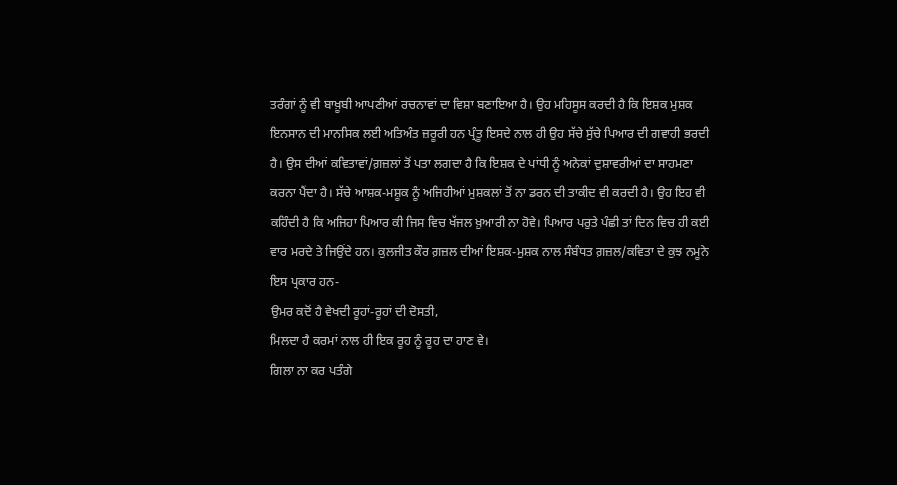ਤਰੰਗਾਂ ਨੂੰ ਵੀ ਬਾਖ਼ੂਬੀ ਆਪਣੀਆਂ ਰਚਨਾਵਾਂ ਦਾ ਵਿਸ਼ਾ ਬਣਾਇਆ ਹੈ। ਉਹ ਮਹਿਸੂਸ ਕਰਦੀ ਹੈ ਕਿ ਇਸ਼ਕ ਮੁਸ਼ਕ ਇਨਸਾਨ ਦੀ ਮਾਨਸਿਕ ਲਈ ਅਤਿਅੰਤ ਜ਼ਰੂਰੀ ਹਨ ਪ੍ਰੰਤੂ ਇਸਦੇ ਨਾਲ ਹੀ ਉਹ ਸੱਚੇ ਸੁੱਚੇ ਪਿਆਰ ਦੀ ਗਵਾਹੀ ਭਰਦੀ ਹੈ। ਉਸ ਦੀਆਂ ਕਵਿਤਾਵਾਂ/ਗ਼ਜ਼ਲਾਂ ਤੋਂ ਪਤਾ ਲਗਦਾ ਹੈ ਕਿ ਇਸ਼ਕ ਦੇ ਪਾਂਧੀ ਨੂੰ ਅਨੇਕਾਂ ਦੁਸ਼ਾਵਰੀਆਂ ਦਾ ਸਾਹਮਣਾ ਕਰਨਾ ਪੈਂਦਾ ਹੈ। ਸੱਚੇ ਆਸ਼ਕ-ਮਸ਼ੂਕ ਨੂੰ ਅਜਿਹੀਆਂ ਮੁਸ਼ਕਲਾਂ ਤੋਂ ਨਾ ਡਰਨ ਦੀ ਤਾਕੀਦ ਵੀ ਕਰਦੀ ਹੈ। ਉਹ ਇਹ ਵੀ ਕਹਿੰਦੀ ਹੈ ਕਿ ਅਜਿਹਾ ਪਿਆਰ ਕੀ ਜਿਸ ਵਿਚ ਖੱਜਲ ਖ਼ੁਆਰੀ ਨਾ ਹੋਵੇ। ਪਿਆਰ ਪਰੁਤੇ ਪੰਛੀ ਤਾਂ ਦਿਨ ਵਿਚ ਹੀ ਕਈ ਵਾਰ ਮਰਦੇ ਤੇ ਜਿਉਂਦੇ ਹਨ। ਕੁਲਜੀਤ ਕੌਰ ਗ਼ਜ਼ਲ ਦੀਆਂ ਇਸ਼ਕ-ਮੁਸ਼ਕ ਨਾਲ ਸੰਬੰਧਤ ਗ਼ਜ਼ਲ/ਕਵਿਤਾ ਦੇ ਕੁਝ ਨਮੂਨੇ ਇਸ ਪ੍ਰਕਾਰ ਹਨ-
ਉਮਰ ਕਦੋਂ ਹੈ ਵੇਖਦੀ ਰੂਹਾਂ-ਰੂਹਾਂ ਦੀ ਦੋਸਤੀ,
ਮਿਲਦਾ ਹੈ ਕਰਮਾਂ ਨਾਲ ਹੀ ਇਕ ਰੂਹ ਨੂੰ ਰੂਹ ਦਾ ਹਾਣ ਵੇ।
ਗਿਲਾ ਨਾ ਕਰ ਪਤੰਗੇ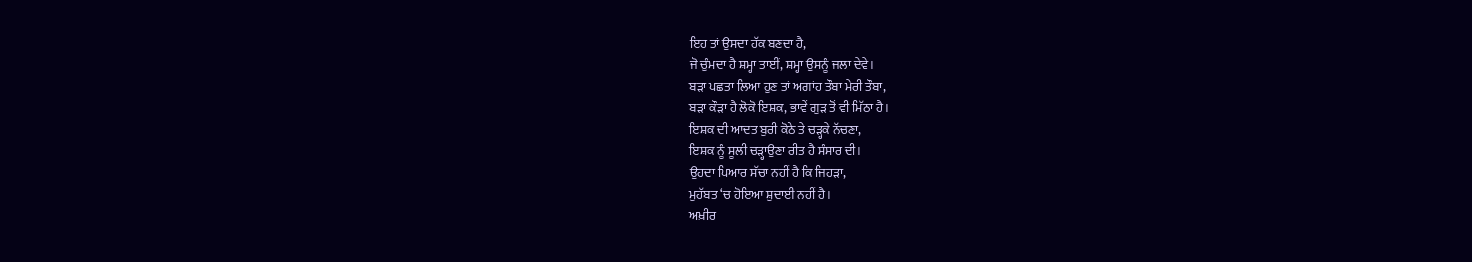ਇਹ ਤਾਂ ਉਸਦਾ ਹੱਕ ਬਣਦਾ ਹੈ,
ਜੋ ਚੁੰਮਦਾ ਹੈ ਸ਼ਮ੍ਹਾ ਤਾਈਂ, ਸ਼ਮ੍ਹਾ ਉਸਨੂੰ ਜਲਾ ਦੇਵੇ।
ਬੜਾ ਪਛਤਾ ਲਿਆ ਹੁਣ ਤਾਂ ਅਗਾਂਹ ਤੌਬਾ ਮੇਰੀ ਤੌਬਾ,
ਬੜਾ ਕੌੜਾ ਹੈ ਲੋਕੋ ਇਸ਼ਕ, ਭਾਵੇਂ ਗੁੜ ਤੋਂ ਵੀ ਮਿੱਠਾ ਹੈ।
ਇਸ਼ਕ ਦੀ ਆਦਤ ਬੁਰੀ ਕੋਠੇ ਤੇ ਚੜ੍ਹਕੇ ਨੱਚਣਾ,
ਇਸ਼ਕ ਨੂੰ ਸੂਲੀ ਚੜ੍ਹਾਉਣਾ ਰੀਤ ਹੈ ਸੰਸਾਰ ਦੀ।
ਉਹਦਾ ਪਿਆਰ ਸੱਚਾ ਨਹੀਂ ਹੈ ਕਿ ਜਿਹੜਾ,
ਮੁਹੱਬਤ ‘ਚ ਹੋਇਆ ਸ਼ੁਦਾਈ ਨਹੀਂ ਹੈ।
ਅਖ਼ੀਰ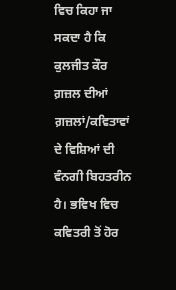ਵਿਚ ਕਿਹਾ ਜਾ ਸਕਦਾ ਹੈ ਕਿ ਕੁਲਜੀਤ ਕੌਰ ਗ਼ਜ਼ਲ ਦੀਆਂ ਗ਼ਜ਼ਲਾਂ/ਕਵਿਤਾਵਾਂ ਦੇ ਵਿਸ਼ਿਆਂ ਦੀ ਵੰਨਗੀ ਬਿਹਤਰੀਨ ਹੈ। ਭਵਿਖ ਵਿਚ ਕਵਿਤਰੀ ਤੋਂ ਹੋਰ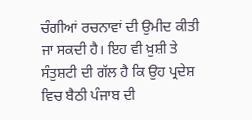ਚੰਗੀਆਂ ਰਚਨਾਵਾਂ ਦੀ ਉਮੀਦ ਕੀਤੀ ਜਾ ਸਕਦੀ ਹੈ। ਇਹ ਵੀ ਖ਼ੁਸ਼ੀ ਤੇ ਸੰਤੁਸ਼ਟੀ ਦੀ ਗੱਲ ਹੈ ਕਿ ਉਹ ਪ੍ਰਦੇਸ਼ ਵਿਚ ਬੈਠੀ ਪੰਜਾਬ ਦੀ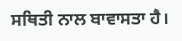ਸਥਿਤੀ ਨਾਲ ਬਾਵਾਸਤਾ ਹੈ।